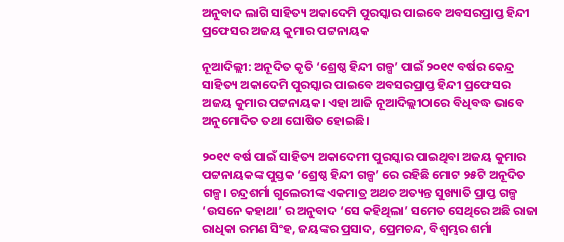ଅନୁବାଦ ଲାଗି ସାହିତ୍ୟ ଅକାଦେମି ପୁରସ୍କାର ପାଇବେ ଅବସରପ୍ରାପ୍ତ ହିନ୍ଦୀ ପ୍ରଫେସର ଅଜୟ କୁମାର ପଟ୍ଟନାୟକ

ନୂଆଦିଲ୍ଲୀ: ଅନୂଦିତ କୃତି ‘ଶ୍ରେଷ୍ଠ ହିନ୍ଦୀ ଗଳ୍ପ’ ପାଇଁ ୨୦୧୯ ବର୍ଷର କେନ୍ଦ୍ର ସାହିତ୍ୟ ଅକାଦେମି ପୁରସ୍କାର ପାଇବେ ଅବସରପ୍ରାପ୍ତ ହିନ୍ଦୀ ପ୍ରଫେସର ଅଜୟ କୁମାର ପଟ୍ଟନାୟକ। ଏହା ଆଜି ନୂଆଦିଲ୍ଲୀଠାରେ ବିଧିବଦ୍ଧ ଭାବେ ଅନୁମୋଦିତ ତଥା ଘୋଷିତ ହୋଇଛି।

୨୦୧୯ ବର୍ଷ ପାଇଁ ସାହିତ୍ୟ ଅକାଦେମୀ ପୁରସ୍କାର ପାଇଥିବା ଅଜୟ କୁମାର ପଟ୍ଟନାୟକଙ୍କ ପୁସ୍ତକ ‘ଶ୍ରେଷ୍ଠ ହିନ୍ଦୀ ଗଳ୍ପ’ ରେ ରହିଛି ମୋଟ ୨୫ଟି ଅନୂଦିତ ଗଳ୍ପ। ଚନ୍ଦ୍ରଶର୍ମା ଗୁଲେରୀଙ୍କ ଏକମାତ୍ର ଅଥଚ ଅତ୍ୟନ୍ତ ସୁଖ୍ୟାତି ପ୍ରାପ୍ତ ଗଳ୍ପ ‘ଉସନେ କହାଥା’ ର ଅନୁବାଦ ‘ସେ କହିଥିଲା’ ସମେତ ସେଥିରେ ଅଛି ରାଜା ରାଧିକା ରମଣ ସିଂହ, ଜୟଙ୍କର ପ୍ରସାଦ, ପ୍ରେମଚନ୍ଦ, ବିଶ୍ବମ୍ଭର ଶର୍ମା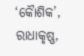‘କୈାଶିକ’, ରାଧାକୃଷ୍ଣ,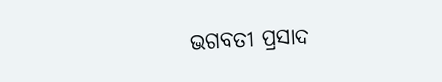ଭଗବତୀ ପ୍ରସାଦ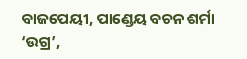ବାଜପେୟୀ, ପାଣ୍ଡେୟ ବଚନ ଶର୍ମା ‘ଉଗ୍ର’,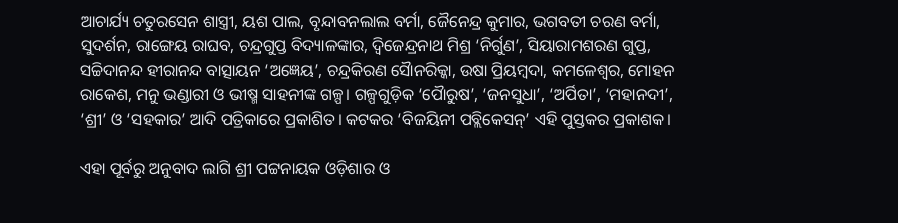ଆଚାର୍ଯ୍ୟ ଚତୁରସେନ ଶାସ୍ତ୍ରୀ, ୟଶ ପାଲ, ବୃନ୍ଦାବନଲାଲ ବର୍ମା, ଜୈନେନ୍ଦ୍ର କୁମାର, ଭଗବତୀ ଚରଣ ବର୍ମା, ସୁଦର୍ଶନ, ରାଙ୍ଗେୟ ରାଘବ, ଚନ୍ଦ୍ରଗୁପ୍ତ ବିଦ୍ୟାଳଙ୍କାର, ଦ୍ବିଜେନ୍ଦ୍ରନାଥ ମିଶ୍ର ‘ନିର୍ଗୁଣ’, ସିୟାରାମଶରଣ ଗୁପ୍ତ, ସଚ୍ଚିଦାନନ୍ଦ ହୀରାନନ୍ଦ ବାତ୍ସାୟନ ‘ଅଜ୍ଞେୟ’, ଚନ୍ଦ୍ରକିରଣ ସୈାନରିକ୍କା, ଉଷା ପ୍ରିୟମ୍ବଦା, କମଳେଶ୍ବର, ମୋହନ ରାକେଶ, ମନୁ ଭଣ୍ଡାରୀ ଓ ଭୀଷ୍ମ ସାହନୀଙ୍କ ଗଳ୍ପ। ଗଳ୍ପଗୁଡ଼ିକ ‘ପୈାରୁଷ’, ‘ଜନସୁଧା’, ‘ଅର୍ପିତା’, ‘ମହାନଦୀ’, ‘ଶ୍ରୀ’ ଓ ‘ସହକାର’ ଆଦି ପତ୍ରିକାରେ ପ୍ରକାଶିତ। କଟକର ‘ବିଜୟିନୀ ପବ୍ଲିକେସନ୍’ ଏହି ପୁସ୍ତକର ପ୍ରକାଶକ।

ଏହା ପୂର୍ବରୁ ଅନୁବାଦ ଲାଗି ଶ୍ରୀ ପଟ୍ଟନାୟକ ଓଡ଼ିଶାର ଓ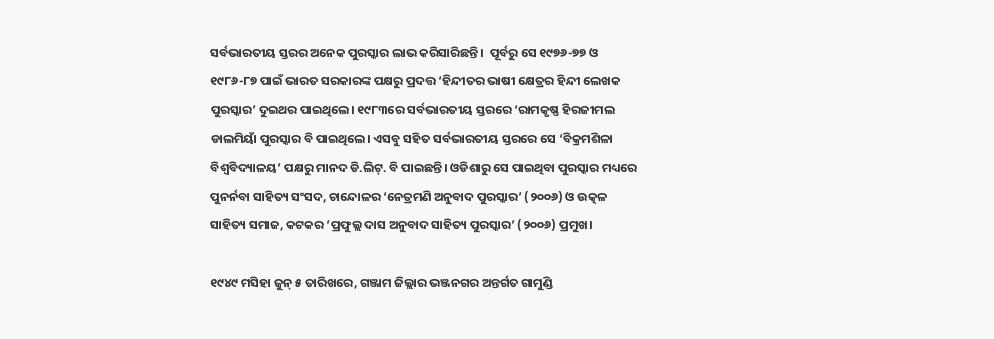ସର୍ବଭାରତୀୟ ସ୍ତରର ଅନେକ ପୁରସ୍କାର ଲାଭ କରିସାରିଛନ୍ତି।  ପୂର୍ବରୁ ସେ ୧୯୭୬-୭୭ ଓ ୧୯୮୬-୮୭ ପାଇଁ ଭାରତ ସରକାରଙ୍କ ପକ୍ଷରୁ ପ୍ରଦତ୍ତ ‘ହିନ୍ଦୀତର ଭାଷୀ କ୍ଷେତ୍ରର ହିନ୍ଦୀ ଲେଖକ ପୁରସ୍କାର’ ଦୁଇଥର ପାଇଥିଲେ। ୧୯୮୩ରେ ସର୍ବଭାରତୀୟ ସ୍ତରରେ ‘ରାମକୃଷ୍ଣ ହିରଜୀମଲ ଡାଲମିୟାଁ ପୁରସ୍କାର ବି ପାଇଥିଲେ। ଏସବୁ ସହିତ ସର୍ବଭାରତୀୟ ସ୍ତରରେ ସେ ‘ବିକ୍ରମଶିଳା ବିଶ୍ବବିଦ୍ୟାଳୟ’ ପକ୍ଷରୁ ମାନଦ ଡି.ଲିଟ୍. ବି ପାଇଛନ୍ତି। ଓଡିଶାରୁ ସେ ପାଇଥିବା ପୁରସ୍କାର ମଧ୍ୟରେ ପୁନର୍ନବା ସାହିତ୍ୟ ସଂସଦ, ଚାନ୍ଦୋଳର ‘ନେତ୍ରମଣି ଅନୁବାଦ ପୁରସ୍କାର’ (୨୦୦୬) ଓ ଉତ୍କଳ ସାହିତ୍ୟ ସମାଜ, କଟକର ‘ପ୍ରଫୁଲ୍ଲ ଦାସ ଅନୁବାଦ ସାହିତ୍ୟ ପୁରସ୍କାର’ (୨୦୦୬) ପ୍ରମୁଖ।

୧୯୪୯ ମସିହା ଜୁନ୍ ୫ ତାରିଖରେ, ଗଞ୍ଜାମ ଜିଲ୍ଲାର ଭଞ୍ଜନଗର ଅନ୍ତର୍ଗତ ଗାମୁଣ୍ଡି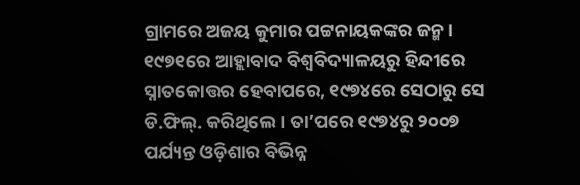ଗ୍ରାମରେ ଅଜୟ କୁମାର ପଟ୍ଟନାୟକଙ୍କର ଜନ୍ମ। ୧୯୭୧ରେ ଆହ୍ଲାବାଦ ବିଶ୍ଵବିଦ୍ୟାଳୟରୁ ହିନ୍ଦୀରେ ସ୍ନାତକୋତ୍ତର ହେବାପରେ, ୧୯୭୪ରେ ସେଠାରୁ ସେ ଡି.ଫିଲ୍. କରିଥିଲେ। ତା’ପରେ ୧୯୭୪ରୁ ୨୦୦୭ ପର୍ଯ୍ୟନ୍ତ ଓଡ଼ିଶାର ବିଭିନ୍ନ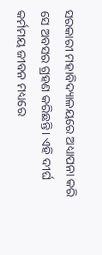ସରକାରୀ ମହାବିଦ୍ୟାଳୟରେ ଅଧ୍ୟାପନା କରି ସେ ଅବସର ଗ୍ରହଣ କରିଛନ୍ତି। ଏହି ଦୀର୍ଘ କର୍ମମୟ ଜୀବନ ମଧ୍ୟରେ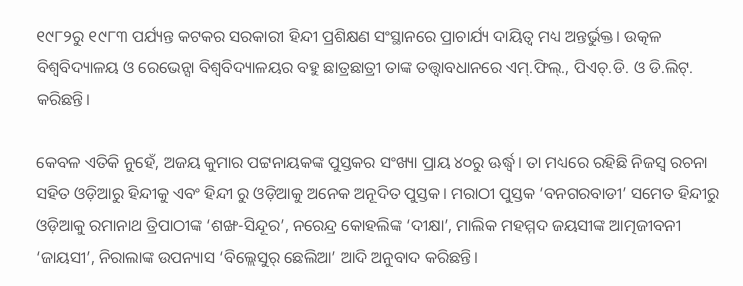୧୯୮୨ରୁ ୧୯୮୩ ପର୍ଯ୍ୟନ୍ତ କଟକର ସରକାରୀ ହିନ୍ଦୀ ପ୍ରଶିକ୍ଷଣ ସଂସ୍ଥାନରେ ପ୍ରାଚାର୍ଯ୍ୟ ଦାୟିତ୍ଵ ମଧ୍ୟ ଅନ୍ତର୍ଭୁକ୍ତ। ଉତ୍କଳ ବିଶ୍ୱବିଦ୍ୟାଳୟ ଓ ରେଭେନ୍ସା ବିଶ୍ବବିଦ୍ୟାଳୟର ବହୁ ଛାତ୍ରଛାତ୍ରୀ ତାଙ୍କ ତତ୍ତ୍ଵାବଧାନରେ ଏମ୍.ଫିଲ୍., ପିଏଚ୍.ଡି. ଓ ଡି.ଲିଟ୍. କରିଛନ୍ତି।

କେବଳ ଏତିକି ନୁହେଁ, ଅଜୟ କୁମାର ପଟ୍ଟନାୟକଙ୍କ ପୁସ୍ତକର ସଂଖ୍ୟା ପ୍ରାୟ ୪୦ରୁ ଊର୍ଦ୍ଧ୍ବ। ତା ମଧ୍ୟରେ ରହିଛି ନିଜସ୍ଵ ରଚନା ସହିତ ଓଡ଼ିଆରୁ ହିନ୍ଦୀକୁ ଏବଂ ହିନ୍ଦୀ ରୁ ଓଡ଼ିଆକୁ ଅନେକ ଅନୂଦିତ ପୁସ୍ତକ। ମରାଠୀ ପୁସ୍ତକ ‘ବନଗରବାଡୀ’ ସମେତ ହିନ୍ଦୀରୁ ଓଡ଼ିଆକୁ ରମାନାଥ ତ୍ରିପାଠୀଙ୍କ ‘ଶଙ୍ଖ-ସିନ୍ଦୂର’, ନରେନ୍ଦ୍ର କୋହଲିଙ୍କ ‘ଦୀକ୍ଷା’, ମାଲିକ ମହମ୍ମଦ ଜୟସୀଙ୍କ ଆତ୍ମଜୀବନୀ ‘ଜାୟସୀ’, ନିରାଲାଙ୍କ ଉପନ୍ୟାସ ‘ବିଲ୍ଲେସୁର୍ ଛେଲିଆ’ ଆଦି ଅନୁବାଦ କରିଛନ୍ତି।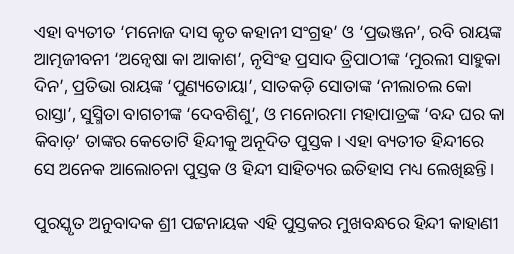ଏହା ବ୍ୟତୀତ ‘ମନୋଜ ଦାସ କୃତ କହାନୀ ସଂଗ୍ରହ’ ଓ ‘ପ୍ରଭଞ୍ଜନ’, ରବି ରାୟଙ୍କ ଆତ୍ମଜୀବନୀ ‘ଅନ୍ବେଷା କା ଆକାଶ’, ନୃସିଂହ ପ୍ରସାଦ ତ୍ରିପାଠୀଙ୍କ ‘ମୁରଲୀ ସାହୁକା ଦିନ’, ପ୍ରତିଭା ରାୟଙ୍କ ‘ପୁଣ୍ୟତୋୟା’, ସାତକଡ଼ି ସୋତାଙ୍କ ‘ନୀଲାଚଲ କୋ ରାସ୍ତା’, ସୁସ୍ମିତା ବାଗଚୀଙ୍କ ‘ଦେବଶିଶୁ’, ଓ ମନୋରମା ମହାପାତ୍ରଙ୍କ ‘ବନ୍ଦ ଘର କା କିବାଡ଼’ ତାଙ୍କର କେତୋଟି ହିନ୍ଦୀକୁ ଅନୂଦିତ ପୁସ୍ତକ। ଏହା ବ୍ୟତୀତ ହିନ୍ଦୀରେ ସେ ଅନେକ ଆଲୋଚନା ପୁସ୍ତକ ଓ ହିନ୍ଦୀ ସାହିତ୍ୟର ଇତିହାସ ମଧ୍ୟ ଲେଖିଛନ୍ତି।

ପୁରସ୍କୃତ ଅନୁବାଦକ ଶ୍ରୀ ପଟ୍ଟନାୟକ ଏହି ପୁସ୍ତକର ମୁଖବନ୍ଧରେ ହିନ୍ଦୀ କାହାଣୀ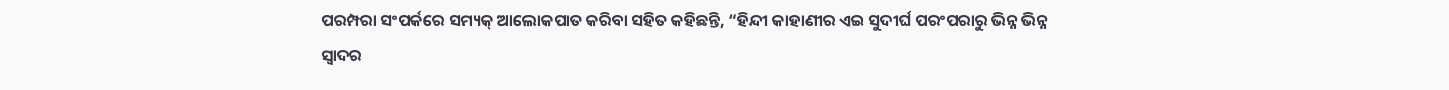ପରମ୍ପରା ସଂପର୍କରେ ସମ୍ୟକ୍ ଆଲୋକପାତ କରିବା ସହିତ କହିଛନ୍ତି, “ହିନ୍ଦୀ କାହାଣୀର ଏଇ ସୁଦୀର୍ଘ ପରଂପରାରୁ ଭିନ୍ନ ଭିନ୍ନ ସ୍ୱାଦର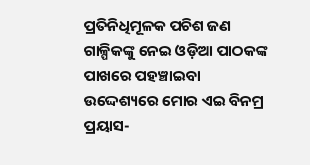ପ୍ରତିନିଧିମୂଳକ ପଚିଶ ଜଣ ଗାଳ୍ପିକଙ୍କୁ ନେଇ ଓଡ଼ିଆ ପାଠକଙ୍କ ପାଖରେ ପହଞ୍ଚାଇବା ଉଦ୍ଦେଶ୍ୟରେ ମୋର ଏଇ ବିନମ୍ର ପ୍ରୟାସ-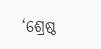‘ଶ୍ରେଷ୍ଠ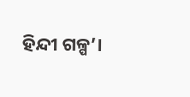ହିନ୍ଦୀ ଗଳ୍ପ’।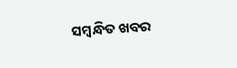ସମ୍ବନ୍ଧିତ ଖବର